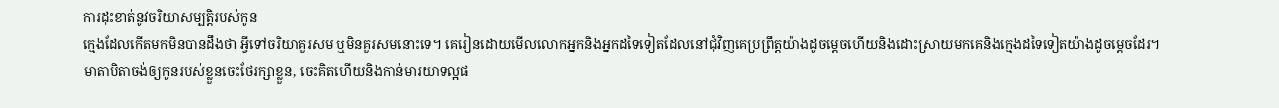ការដុះខាត់នូវចរិយាសម្បត្ដិរបស់កូន
ក្មេងដែលកើតមកមិនបានដឹងថា អ្វីទៅចរិយាគួរសម ឬមិនគួរសមនោះទេ។ គេរៀនដោយមើលលោកអ្នកនិងអ្នកដទៃទៀតដែលនៅជុំវិញគេប្រព្រឹត្ដយ៉ាងដូចម្ដេចហើយនិងដោះស្រាយមកគេនិងក្មេងដទៃទៀតយ៉ាងដូចម្ដេចដែរ។
មាតាបិតាចង់ឲ្យកូនរបស់ខ្លួនចេះថែរក្សាខ្លួន, ចេះគិតហើយនិងកាន់មារយាទល្អផ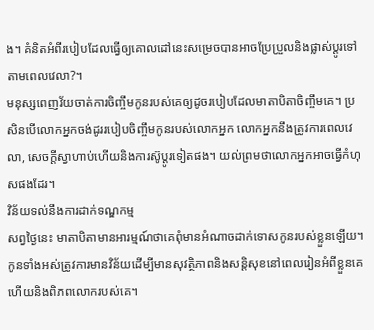ង។ គំនិតអំពីរបៀបដែលធ្វើឲ្យគោលដៅនេះសម្រេចបានអាចប្រែប្រួលនិងផ្លាស់ប្ដូរទៅតាមពេលវេលា?។
មនុស្សពេញវ័យចាត់ការចិញ្ចឹមកូនរបស់គេឲ្យដូចរបៀបដែលមាតាបិតាចិញ្ចឹមគេ។ ប្រសិនបើលោកអ្នកចង់ដូររបៀបចិញ្ចឹមកូនរបស់លោកអ្នក លោកអ្នកនឹងត្រូវការពេលវេលា, សេចក្ដីស្វាហាប់ហើយនិងការស៊ូប្ដូរទៀតផង។ យល់ព្រមថាលោកអ្នកអាចធ្វើកំហុសផងដែរ។
វិន័យទល់នឹងការដាក់ទណ្ឌកម្ម
សព្វថ្ងៃនេះ មាតាបិតាមានអារម្មណ៍ថាគេពុំមានអំណាចដាក់ទោសកូនរបស់ខ្លួនឡើយ។ កូនទាំងអស់ត្រូវការមានវិន័យដើម្បីមានសុវត្ថិភាពនិងសន្ដិសុខនៅពេលរៀនអំពីខ្លួនគេហើយនិងពិភពលោករបស់គេ។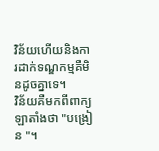វិន័យហើយនិងការដាក់ទណ្ឌកម្មគឺមិនដូចគ្នាទេ។
វិន័យគឺមកពីពាក្យឡាតាំងថា "បង្រៀន "។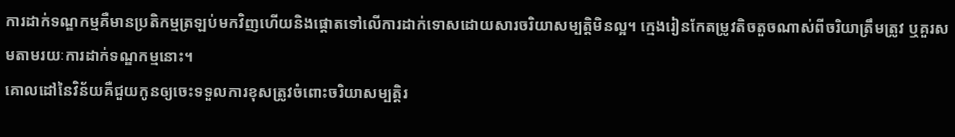ការដាក់ទណ្ឌកម្មគឺមានប្រតិកម្មត្រឡប់មកវិញហើយនិងផ្ដោតទៅលើការដាក់ទោសដោយសារចរិយាសម្បត្ដិមិនល្អ។ ក្មេងរៀនកែតម្រូវតិចតួចណាស់ពីចរិយាត្រឹមត្រូវ ឬគួរសមតាមរយៈការដាក់ទណ្ឌកម្មនោះ។
គោលដៅនៃវិន័យគឺជួយកូនឲ្យចេះទទួលការខុសត្រូវចំពោះចរិយាសម្បត្ដិរ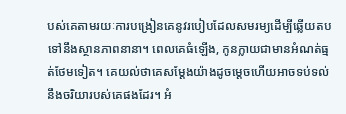បស់គេតាមរយៈការបង្រៀនគេនូវរបៀបដែលសមរម្យដើម្បីឆ្លើយតបទៅនឹងស្ថានភាពនានា។ ពេលគេធំឡើង, កូនក្លាយជាមានអំណត់ធ្មត់ថែមទៀត។ គេយល់ថាគេសម្ដែងយ៉ាងដូចម្ដេចហើយអាចទប់ទល់នឹងចរិយារបស់គេផងដែរ។ អំ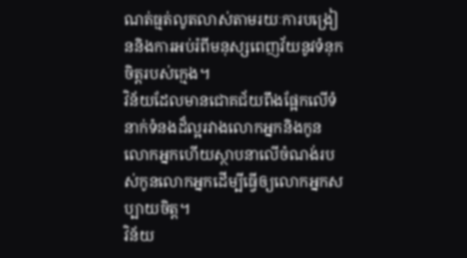ណត់ធ្មត់លូតលាស់តាមរយៈការបង្រៀននិងការអប់រំពីមនុស្សពេញវ័យនូវទំនុកចិត្ដរបស់ក្មេង។
វិន័យដែលមានជោគជ័យពឹងផ្អែកលើទំនាក់ទំនងដ៏ល្អរវាងលោកអ្នកនិងកូនលោកអ្នកហើយស្ថាបនាលើចំណង់របស់កូនលោកអ្នកដើម្បីធ្វើឲ្យលោកអ្នកសប្បាយចិត្ដ។
វិន័យ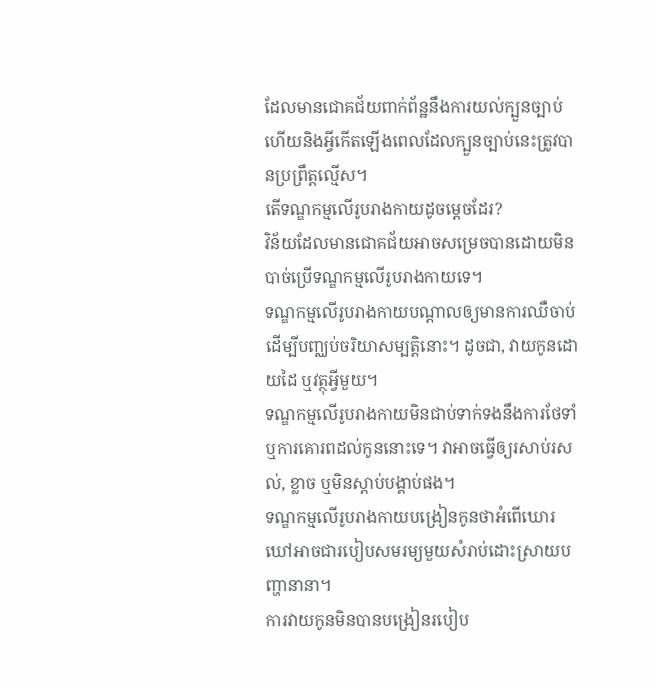ដែលមានជោគជ័យពាក់ព័ន្ឋនឹងការយល់ក្បួនច្បាប់ហើយនិងអ្វីកើតឡើងពេលដែលក្បួនច្បាប់នេះត្រូវបានប្រព្រឹត្ដល្មើស។
តើទណ្ឌកម្មលើរូបរាងកាយដូចម្ដេចដែរ?
វិន័យដែលមានជោគជ័យអាចសម្រេចបានដោយមិនបាច់ប្រើទណ្ឌកម្មលើរូបរាងកាយទេ។
ទណ្ឌកម្មលើរូបរាងកាយបណ្ដាលឲ្យមានការឈឺចាប់ដើម្បីបញ្ឈប់ចរិយាសម្បត្ដិនោះ។ ដូចជា, វាយកូនដោយដៃ ឬវត្ថុអ្វីមួយ។
ទណ្ឌកម្មលើរូបរាងកាយមិនជាប់ទាក់ទងនឹងការថែទាំ ឬការគោរពដល់កូននោះទេ។ វាអាចធ្វើឲ្យរសាប់រសល់, ខ្លាច ឬមិនស្ដាប់បង្គាប់ផង។
ទណ្ឌកម្មលើរូបរាងកាយបង្រៀនកូនថាអំពើឃោរឃៅអាចជារបៀបសមរម្យមួយសំរាប់ដោះស្រាយបញ្ហានានា។
ការវាយកូនមិនបានបង្រៀនរបៀប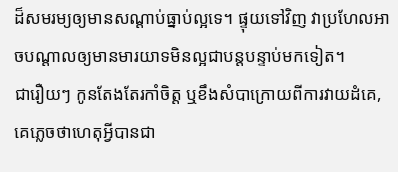ដ៏សមរម្យឲ្យមានសណ្ដាប់ធ្នាប់ល្អទេ។ ផ្ទុយទៅវិញ វាប្រហែលអាចបណ្ដាលឲ្យមានមារយាទមិនល្អជាបន្ដបន្ទាប់មកទៀត។
ជារឿយៗ កូនតែងតែរកាំចិត្ដ ឬខឹងសំបាក្រោយពីការវាយដំគេ, គេភ្លេចថាហេតុអ្វីបានជា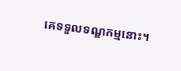គេទទួលទណ្ឌកម្មនោះ។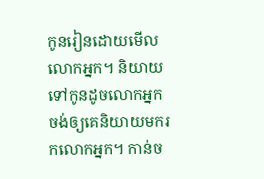កូនរៀនដោយមើលលោកអ្នក។ និយាយទៅកូនដូចលោកអ្នកចង់ឲ្យគេនិយាយមករកលោកអ្នក។ កាន់ច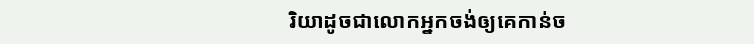រិយាដូចជាលោកអ្នកចង់ឲ្យគេកាន់ច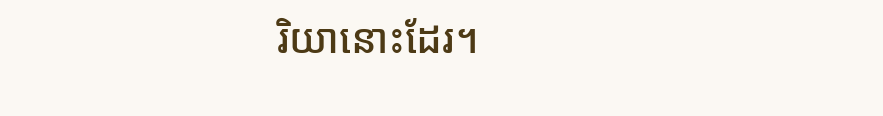រិយានោះដែរ។